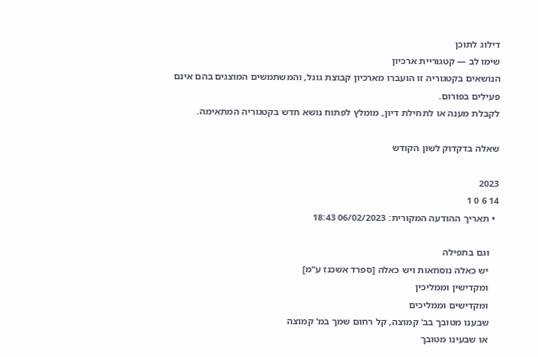דילוג לתוכן
שימו לב — קטגוריית ארכיון
הנושאים בקטגוריה זו הועברו מארכיון קבוצת גוגל, והמשתמשים המוצגים בהם אינם פעילים בפורום.
לקבלת מענה או לתחילת דיון, מומלץ לפתוח נושא חדש בקטגוריה המתאימה.

שאלה בדקדוק לשון הקודש

2023
14 6 0 1
  • תאריך ההודעה המקורית: 06/02/2023 18:43

    וגם בתפילה
    יש כאלה נוסחאות ויש כאלה [ספרד אשכנז ע"מ]
    ומקדישין וממליכין
    ומקדישים וממליכים
    שבענו מטובך בב' קמוצה, קל רחום שמך במ' קמוצה
    או שבעינו מטובך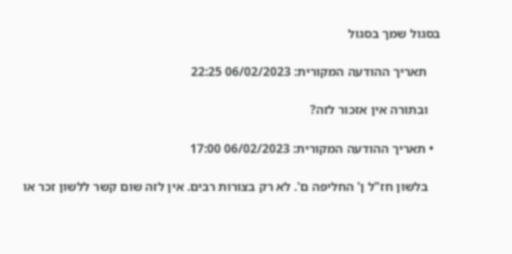בסגול שמך בסגול

    תאריך ההודעה המקורית: 06/02/2023 22:25

    ובתורה אין אזכור לזה?

  • תאריך ההודעה המקורית: 06/02/2023 17:00

    בלשון חז"ל ן' החליפה ם'. לא רק בצורות רבים. אין לזה שום קשר ללשון זכר או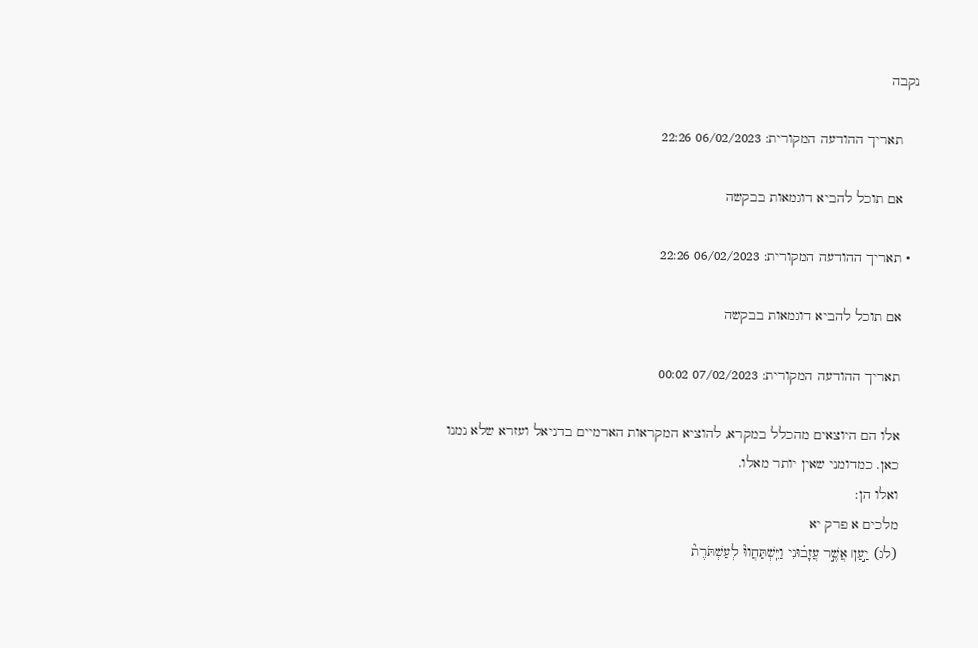נקבה

    תאריך ההודעה המקורית: 06/02/2023 22:26

    אם תוכל להביא דוגמאות בבקשה

  • תאריך ההודעה המקורית: 06/02/2023 22:26

    אם תוכל להביא דוגמאות בבקשה

    תאריך ההודעה המקורית: 07/02/2023 00:02

    אלו הם היוצאים מהכלל במקרא, להוציא המקראות הארמיים בדניאל ועזרא שלא נמנו
    כאן. כמדומני שאין יותר מאלו.
    ואלו הן:
    מלכים א פרק יא
    (לג) יַ֣עַן׀ אֲשֶׁ֣ר עֲזָב֗וּנִי וַיִּֽשְׁתַּחֲווּ֘ לְעַשְׁתֹּרֶת֘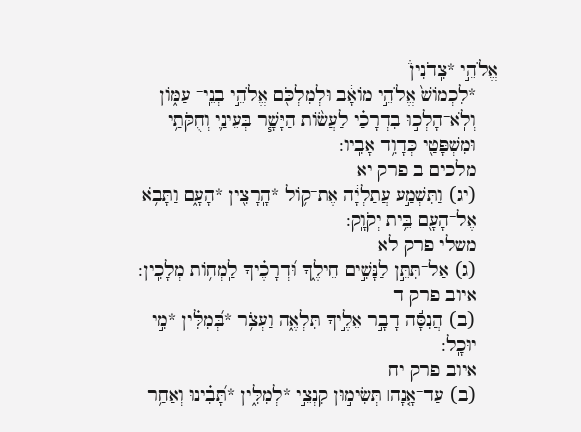אֱלֹהֵ֣י *צִֽדֹנִין֒
    *לִכְמוֹשׁ֙ אֱלֹהֵ֣י מוֹאָ֔ב וּלְמִלְכֹּ֖ם אֱלֹהֵ֣י בְנֵֽי־ עַמּ֑וֹן
    וְלֹֽא־הָלְכ֣וּ בִדְרָכַ֗י לַעֲשׂ֨וֹת הַיָּשָׁ֧ר בְּעֵינַ֛י וְחֻקֹּתַ֥י
    וּמִשְׁפָּטַ֖י כְּדָוִ֥ד אָבִֽיו:
    מלכים ב פרק יא
    (יג) וַתִּשְׁמַ֣ע עֲתַלְיָ֔ה אֶת־ק֥וֹל *הָֽרָצִ֖ין *הָעָ֑ם וַתָּבֹ֥א
    אֶל־הָעָ֖ם בֵּ֥ית יְקֹוָֽק:
    משלי פרק לא
    (ג) אַל־תִּתֵּ֣ן לַנָּשִׁ֣ים חֵילֶ֑ךָ וּ֝דְרָכֶ֗יךָ לַֽמְח֥וֹת מְלָכִֽין:
    איוב פרק ד
    (ב) הֲנִסָּ֬ה דָבָ֣ר אֵלֶ֣יךָ תִּלְאֶ֑ה וַעְצֹ֥ר *בְּ֝מִלִּ֗ין *מִ֣י
    יוּכָֽל:
    איוב פרק יח
    (ב) עַד־אָ֤נָה׀ תְּשִׂימ֣וּן קִנְצֵ֣י *לְמִלִּ֑ין *תָּ֝בִ֗ינוּ וְאַחַ֥ר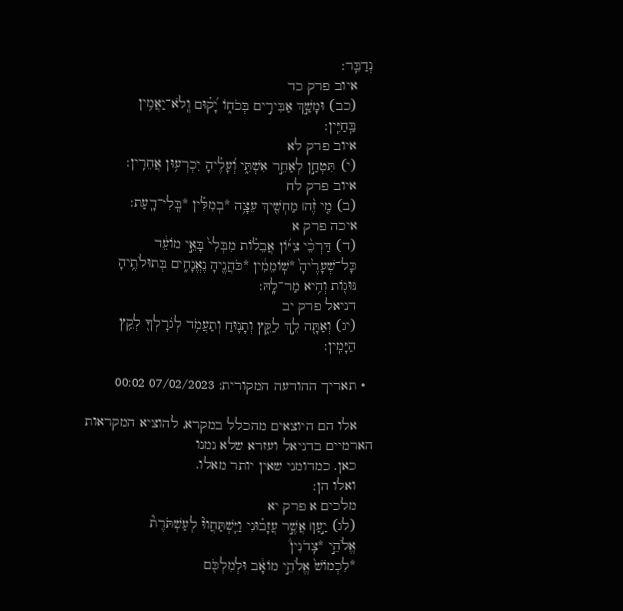נְדַבֵּֽר:
    איוב פרק כד
    (כב) וּמָשַׁ֣ךְ אַבִּירִ֣ים בְּכֹח֑וֹ יָ֝ק֗וּם וְֽלֹא־יַאֲמִ֥ין
    בַּֽחַיִּֽין:
    איוב פרק לא
    (י) תִּטְחַ֣ן לְאַחֵ֣ר אִשְׁתִּ֑י וְ֝עָלֶ֗יהָ יִכְרְע֥וּן אֲחֵרִֽין:
    איוב פרק לח
    (ב) מִ֤י זֶ֨ה׀ מַחְשִׁ֖יךְ עֵצָ֥ה *בְמִלִּ֗ין *בְּֽלִי־דָֽעַת:
    איכה פרק א
    (ד) דַּרְכֵ֨י צִיּ֜וֹן אֲבֵל֗וֹת מִבְּלִי֙ בָּאֵ֣י מוֹעֵ֔ד
    כָּל־שְׁעָרֶ֙יהָ֙ *שֽׁוֹמֵמִ֔ין *כֹּהֲנֶ֖יהָ נֶאֱנָחִ֑ים בְּתוּלֹתֶ֥יהָ
    נּוּג֖וֹת וְהִ֥יא מַר־לָֽהּ:
    דניאל פרק יב
    (יג) וְאַתָּ֖ה לֵ֣ךְ לַקֵּ֑ץ וְתָנ֛וּחַ וְתַעֲמֹ֥ד לְגֹרָלְךָ֖ לְקֵ֥ץ
    הַיָּמִֽין:

  • תאריך ההודעה המקורית: 07/02/2023 00:02

    אלו הם היוצאים מהכלל במקרא, להוציא המקראות הארמיים בדניאל ועזרא שלא נמנו
    כאן. כמדומני שאין יותר מאלו.
    ואלו הן:
    מלכים א פרק יא
    (לג) יַ֣עַן׀ אֲשֶׁ֣ר עֲזָב֗וּנִי וַיִּֽשְׁתַּחֲווּ֘ לְעַשְׁתֹּרֶת֘
    אֱלֹהֵ֣י *צִֽדֹנִין֒
    *לִכְמוֹשׁ֙ אֱלֹהֵ֣י מוֹאָ֔ב וּלְמִלְכֹּ֖ם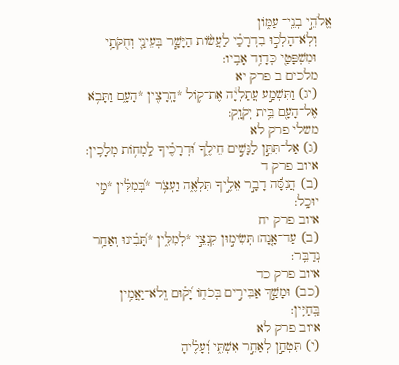אֱלֹהֵ֣י בְנֵֽי־ עַמּ֑וֹן
    וְלֹֽא־הָלְכ֣וּ בִדְרָכַ֗י לַעֲשׂ֨וֹת הַיָּשָׁ֧ר בְּעֵינַ֛י וְחֻקֹּתַ֥י
    וּמִשְׁפָּטַ֖י כְּדָוִ֥ד אָבִֽיו:
    מלכים ב פרק יא
    (יג) וַתִּשְׁמַ֣ע עֲתַלְיָ֔ה אֶת־ק֥וֹל *הָֽרָצִ֖ין *הָעָ֑ם וַתָּבֹ֥א
    אֶל־הָעָ֖ם בֵּ֥ית יְקֹוָֽק:
    משלי פרק לא
    (ג) אַל־תִּתֵּ֣ן לַנָּשִׁ֣ים חֵילֶ֑ךָ וּ֝דְרָכֶ֗יךָ לַֽמְח֥וֹת מְלָכִֽין:
    איוב פרק ד
    (ב) הֲנִסָּ֬ה דָבָ֣ר אֵלֶ֣יךָ תִּלְאֶ֑ה וַעְצֹ֥ר *בְּ֝מִלִּ֗ין *מִ֣י
    יוּכָֽל:
    איוב פרק יח
    (ב) עַד־אָ֤נָה׀ תְּשִׂימ֣וּן קִנְצֵ֣י *לְמִלִּ֑ין *תָּ֝בִ֗ינוּ וְאַחַ֥ר
    נְדַבֵּֽר:
    איוב פרק כד
    (כב) וּמָשַׁ֣ךְ אַבִּירִ֣ים בְּכֹח֑וֹ יָ֝ק֗וּם וְֽלֹא־יַאֲמִ֥ין
    בַּֽחַיִּֽין:
    איוב פרק לא
    (י) תִּטְחַ֣ן לְאַחֵ֣ר אִשְׁתִּ֑י וְ֝עָלֶ֗יהָ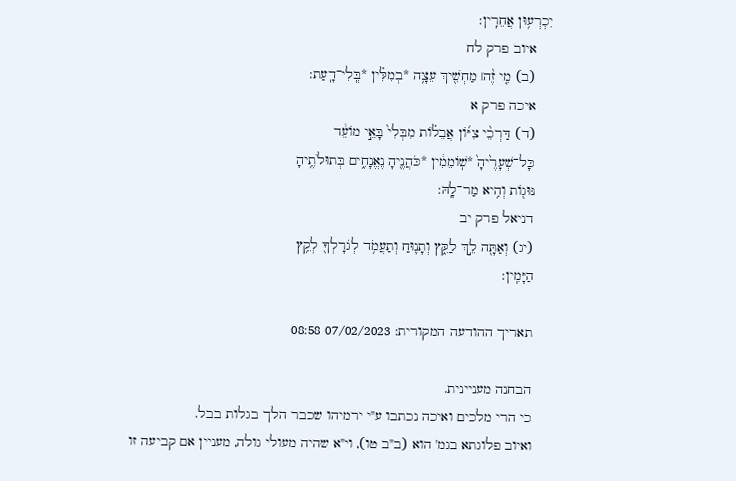יִכְרְע֥וּן אֲחֵרִֽין:
    איוב פרק לח
    (ב) מִ֤י זֶ֨ה׀ מַחְשִׁ֖יךְ עֵצָ֥ה *בְמִלִּ֗ין *בְּֽלִי־דָֽעַת:
    איכה פרק א
    (ד) דַּרְכֵ֨י צִיּ֜וֹן אֲבֵל֗וֹת מִבְּלִי֙ בָּאֵ֣י מוֹעֵ֔ד
    כָּל־שְׁעָרֶ֙יהָ֙ *שֽׁוֹמֵמִ֔ין *כֹּהֲנֶ֖יהָ נֶאֱנָחִ֑ים בְּתוּלֹתֶ֥יהָ
    נּוּג֖וֹת וְהִ֥יא מַר־לָֽהּ:
    דניאל פרק יב
    (יג) וְאַתָּ֖ה לֵ֣ךְ לַקֵּ֑ץ וְתָנ֛וּחַ וְתַעֲמֹ֥ד לְגֹרָלְךָ֖ לְקֵ֥ץ
    הַיָּמִֽין:

    תאריך ההודעה המקורית: 07/02/2023 08:58

    הבחנה מעניינית.
    כי הרי מלכים ואיכה נכתבו ע"י ירמיהו שכבר הלך בגלות בבל.
    ואיוב פלוגתא בגמ' הוא (ב"ב טו), וי"א שהיה מעולי גולה, מעניין אם קביעה זו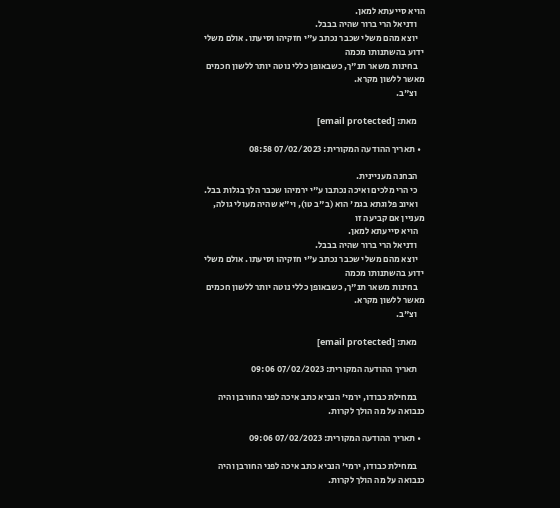הויא סייעתא למאן.
    ודניאל הרי ברור שהיה בבבל.
    יוצא מהם משלי שכבר נכתב ע"י חזקיהו וסיעתו. אולם משלי ידוע בהשתנותו מכמה
    בחינות משאר תנ"ך, כשבאופן כללי נוטה יותר ללשון חכמים מאשר ללשון מקרא.
    וצ"ב.

    מאת: [email protected]

  • תאריך ההודעה המקורית: 07/02/2023 08:58

    הבחנה מעניינית.
    כי הרי מלכים ואיכה נכתבו ע"י ירמיהו שכבר הלך בגלות בבל.
    ואיוב פלוגתא בגמ' הוא (ב"ב טו), וי"א שהיה מעולי גולה, מעניין אם קביעה זו
    הויא סייעתא למאן.
    ודניאל הרי ברור שהיה בבבל.
    יוצא מהם משלי שכבר נכתב ע"י חזקיהו וסיעתו. אולם משלי ידוע בהשתנותו מכמה
    בחינות משאר תנ"ך, כשבאופן כללי נוטה יותר ללשון חכמים מאשר ללשון מקרא.
    וצ"ב.

    מאת: [email protected]

    תאריך ההודעה המקורית: 07/02/2023 09:06

    במחילת כבודו, ירמי' הנביא כתב איכה לפני החורבן והיה כנבואה על מה הולך לקרות.

  • תאריך ההודעה המקורית: 07/02/2023 09:06

    במחילת כבודו, ירמי' הנביא כתב איכה לפני החורבן והיה כנבואה על מה הולך לקרות.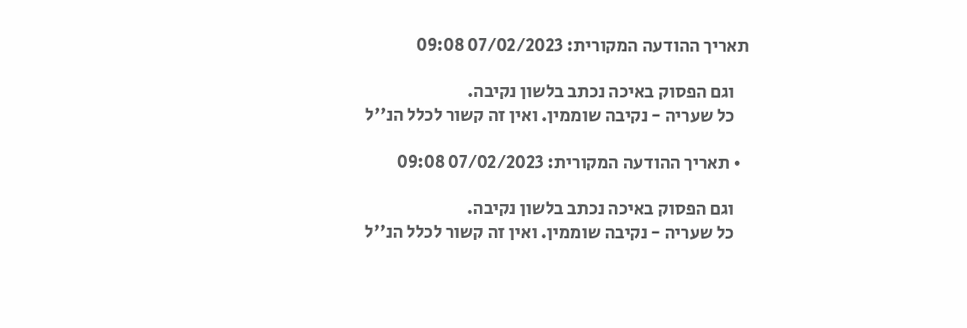תאריך ההודעה המקורית: 07/02/2023 09:08

    וגם הפסוק באיכה נכתב בלשון נקיבה.
    כל שעריה - נקיבה שוממין. ואין זה קשור לכלל הנ''ל

  • תאריך ההודעה המקורית: 07/02/2023 09:08

    וגם הפסוק באיכה נכתב בלשון נקיבה.
    כל שעריה - נקיבה שוממין. ואין זה קשור לכלל הנ''ל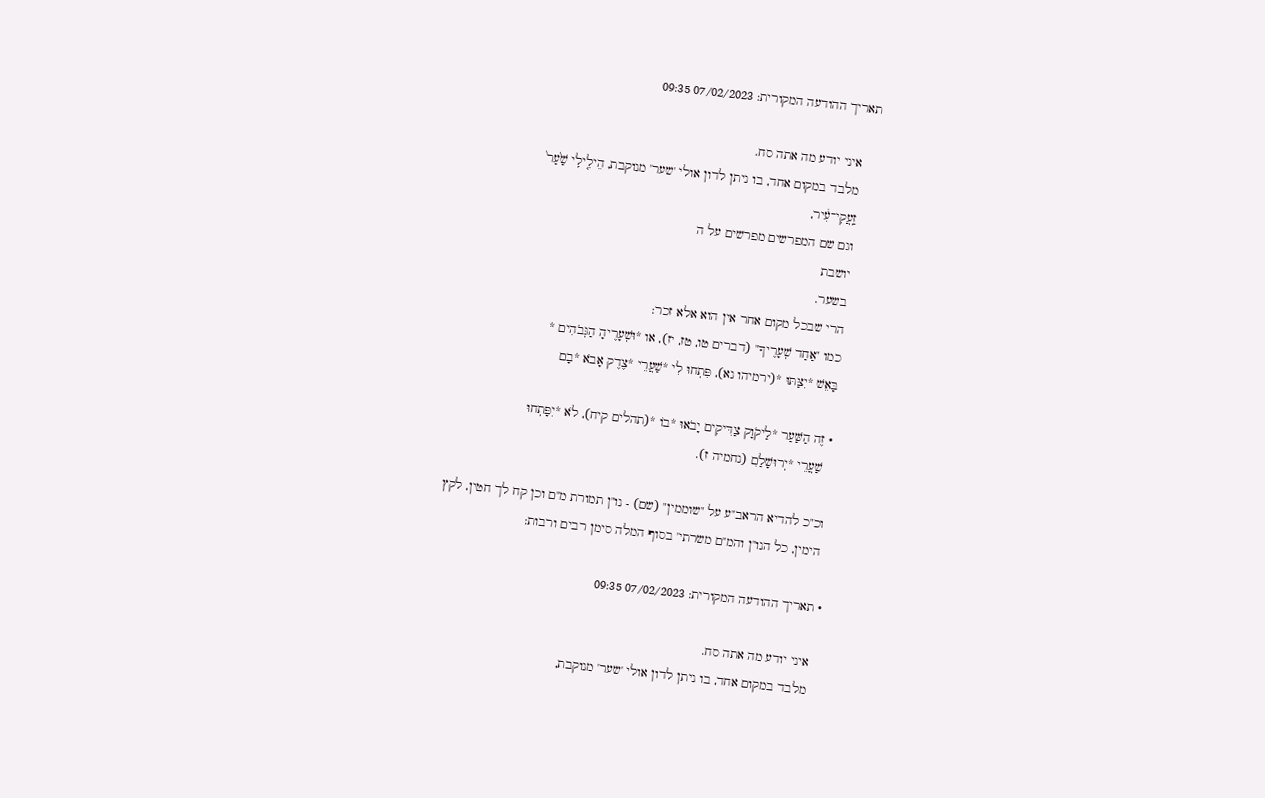תאריך ההודעה המקורית: 07/02/2023 09:35

    איני יודע מה אתה סח.
    מלבד במקום אחד, בו ניתן לדון אולי 'שער' מנוקבת, הֵילִ֤ילִֽי שַׁ֙עַר֙
    זַֽעֲקִי־עִ֔יר,
    וגם שם המפרשים מפרשים על ה
    יושבת
    בשער.
    הרי שבכל מקום אחר אין הוא אלא זכר:
    כמו "אַחַד שְׁעָרֶיךָ" (דברים טו, טז, יז), או *וּשְׁעָרֶיהָ הַגְּבֹהִים *
    בָּאֵשׁ *יִצַּתּוּ *(ירמיהו נא), פִּתְחוּ לִי *שַׁעֲרֵי *צֶדֶק אָבֹא *בָם

    • זֶה הַשַּׁעַר *לַיקֹוָק צַדִּיקִים יָבֹאוּ *בוֹ *(תהלים קיח), לֹא *יִפָּתְחוּ
      שַׁעֲרֵי *יְרוּשָׁלִַם (נחמיה ז).

    וכ"כ להדיא הראב"ע על "שוממין" (שם) - נו"ן תמורת מ"ם וכן קח לך חטין, לקץ
    הימין, כל הנו"ן והמ"ם משרתי' בסוף המלה סימן רבים ורבות:

  • תאריך ההודעה המקורית: 07/02/2023 09:35

    איני יודע מה אתה סח.
    מלבד במקום אחד, בו ניתן לדון אולי 'שער' מנוקבת,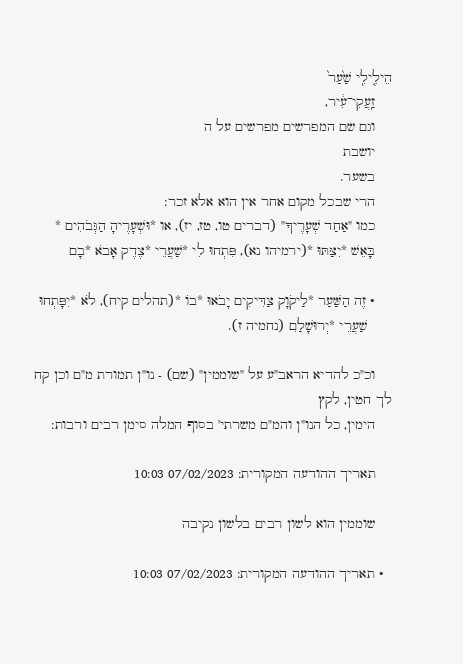הֵילִ֤ילִֽי שַׁ֙עַר֙
    זַֽעֲקִי־עִ֔יר,
    וגם שם המפרשים מפרשים על ה
    יושבת
    בשער.
    הרי שבכל מקום אחר אין הוא אלא זכר:
    כמו "אַחַד שְׁעָרֶיךָ" (דברים טו, טז, יז), או *וּשְׁעָרֶיהָ הַגְּבֹהִים *
    בָּאֵשׁ *יִצַּתּוּ *(ירמיהו נא), פִּתְחוּ לִי *שַׁעֲרֵי *צֶדֶק אָבֹא *בָם

    • זֶה הַשַּׁעַר *לַיקֹוָק צַדִּיקִים יָבֹאוּ *בוֹ *(תהלים קיח), לֹא *יִפָּתְחוּ
      שַׁעֲרֵי *יְרוּשָׁלִַם (נחמיה ז).

    וכ"כ להדיא הראב"ע על "שוממין" (שם) - נו"ן תמורת מ"ם וכן קח לך חטין, לקץ
    הימין, כל הנו"ן והמ"ם משרתי' בסוף המלה סימן רבים ורבות:

    תאריך ההודעה המקורית: 07/02/2023 10:03

    שוממין הוא לשון רבים בלשון נקיבה

  • תאריך ההודעה המקורית: 07/02/2023 10:03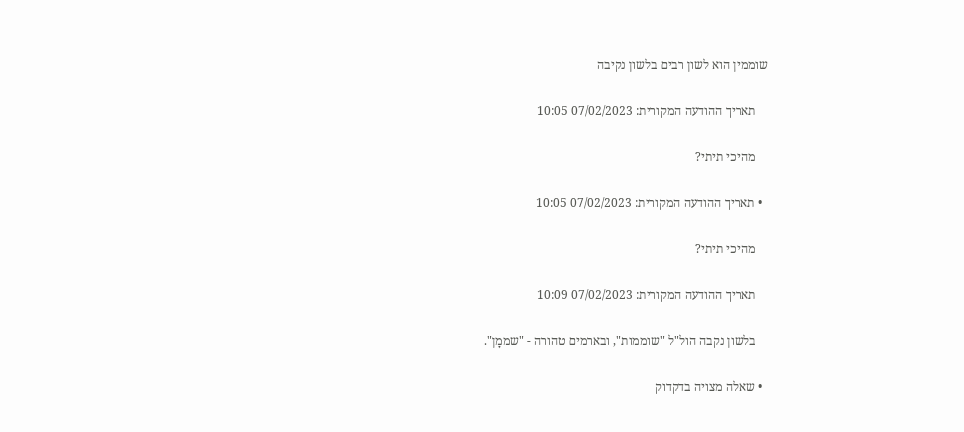שוממין הוא לשון רבים בלשון נקיבה

    תאריך ההודעה המקורית: 07/02/2023 10:05

    מהיכי תיתי?

  • תאריך ההודעה המקורית: 07/02/2023 10:05

    מהיכי תיתי?

    תאריך ההודעה המקורית: 07/02/2023 10:09

    בלשון נקבה הול"ל "שוממות", ובארמים טהורה - "שממָן".

  • שאלה מצויה בדקדוק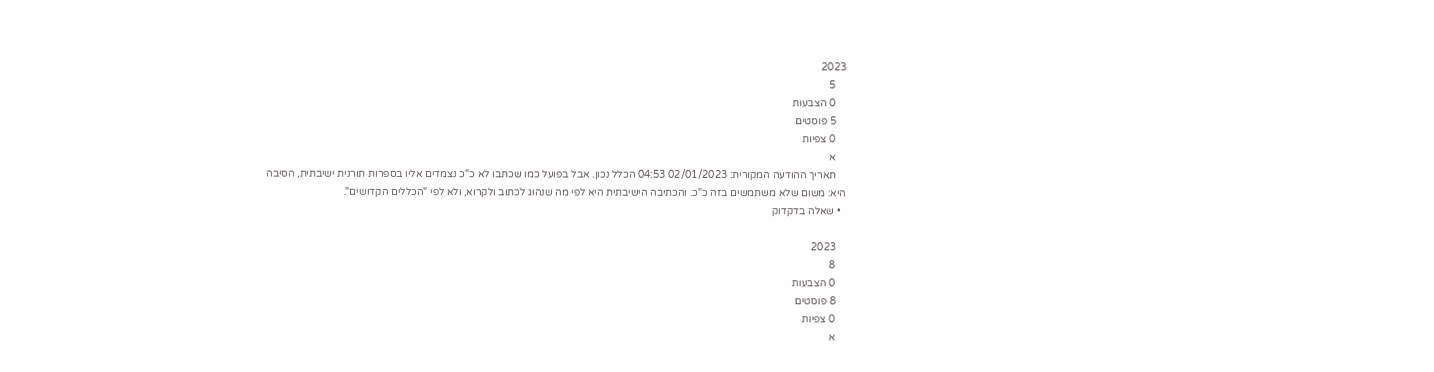2023
    5
    0 הצבעות
    5 פוסטים
    0 צפיות
    א
    תאריך ההודעה המקורית: 02/01/2023 04:53 הכלל נכון. אבל בפועל כמו שכתבו לא כ"כ נצמדים אליו בספרות תורנית ישיבתית, הסיבה היא: משום שלא משתמשים בזה כ"כ. והכתיבה הישיבתית היא לפי מה שנהוג לכתוב ולקרוא, ולא לפי "הכללים הקדושים".
  • שאלה בדקדוק

    2023
    8
    0 הצבעות
    8 פוסטים
    0 צפיות
    א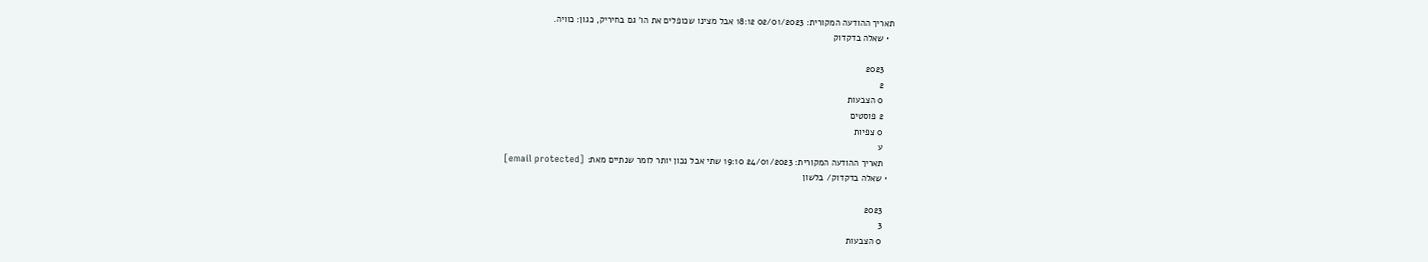תאריך ההודעה המקורית: 02/01/2023 18:12 אבל מצינו שכופלים את הו' גם בחיריק, כגון: כוויה.
  • שאלה בדקדוק

    2023
    2
    0 הצבעות
    2 פוסטים
    0 צפיות
    ע
    תאריך ההודעה המקורית: 24/01/2023 19:10 שתי אבל נכון יותר לומר שנתיים מאת: [email protected]
  • שאלה בדקדוק/ בלשון

    2023
    3
    0 הצבעות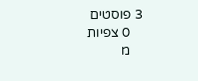3 פוסטים
    0 צפיות
    מ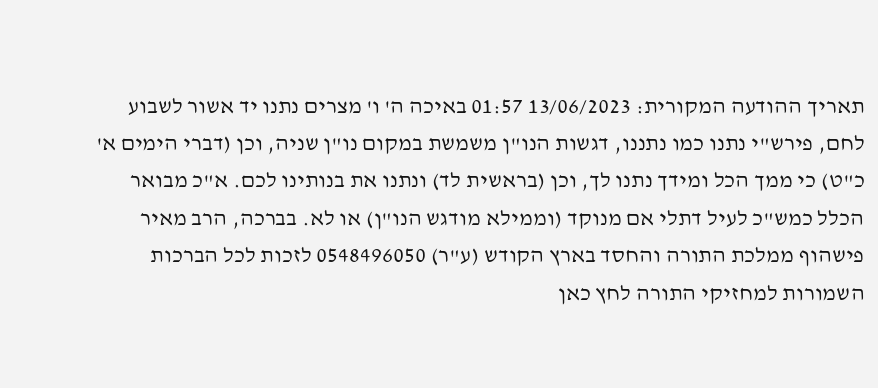תאריך ההודעה המקורית: 13/06/2023 01:57 באיכה ה' ו' מצרים נתנו יד אשור לשבוע לחם, פירש"י נתנו כמו נתננו, דגשות הנו"ן משמשת במקום נו"ן שניה, וכן (דברי הימים א' כ"ט) כי ממך הכל ומידך נתנו לך, וכן (בראשית לד) ונתנו את בנותינו לכם. א"כ מבואר הכלל כמש"כ לעיל דתלי אם מנוקד (וממילא מודגש הנו"ן) או לא. בברכה, הרב מאיר פישהוף ממלכת התורה והחסד בארץ הקודש (ע"ר) 0548496050 לזכות לכל הברכות השמורות למחזיקי התורה לחץ כאן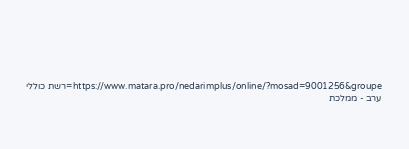https://www.matara.pro/nedarimplus/online/?mosad=9001256&groupe=רשת כוללי ערב - ממלכת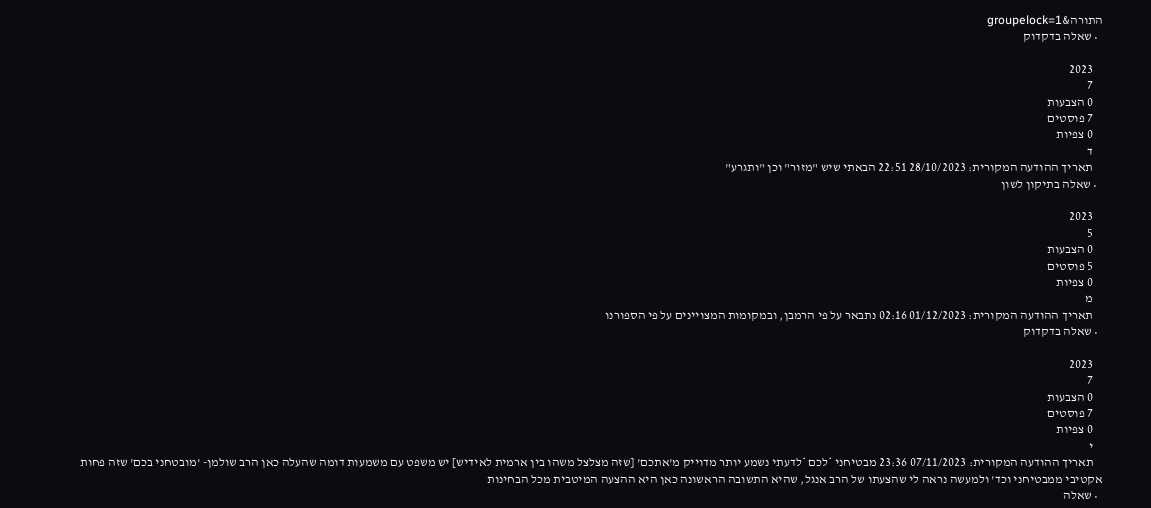התורה&groupelock=1
  • שאלה בדקדוק

    2023
    7
    0 הצבעות
    7 פוסטים
    0 צפיות
    ד
    תאריך ההודעה המקורית: 28/10/2023 22:51 הבאתי שיש "מזור" וכן "ותגרע"
  • שאלה בתיקון לשון

    2023
    5
    0 הצבעות
    5 פוסטים
    0 צפיות
    מ
    תאריך ההודעה המקורית: 01/12/2023 02:16 נתבאר על פי הרמבן, ובמקומות המצויינים על פי הספורנו
  • שאלה בדקדוק

    2023
    7
    0 הצבעות
    7 פוסטים
    0 צפיות
    י
    תאריך ההודעה המקורית: 07/11/2023 23:36 מבטיחני *לכם *לדעתי נשמע יותר מדוייק מ'אתכם' [שזה מצלצל משהו בין ארמית לאידיש] יש משפט עם משמעות דומה שהעלה כאן הרב שולמן- 'מובטחני בכם' שזה פחות אקטיבי ממבטיחני וכד' ולמעשה נראה לי שהצעתו של הרב אנגל, שהיא התשובה הראשונה כאן היא ההצעה המיטבית מכל הבחינות
  • שאלה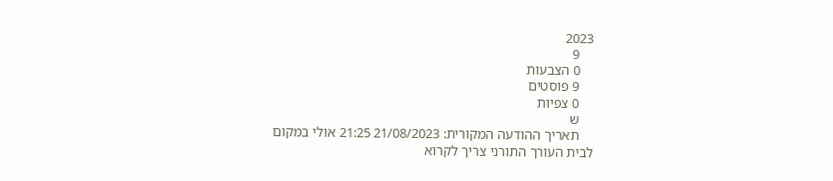2023
    9
    0 הצבעות
    9 פוסטים
    0 צפיות
    ש
    תאריך ההודעה המקורית: 21/08/2023 21:25 אולי במקום לבית העורך התורני צריך לקרוא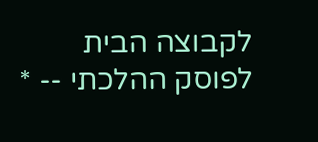לקבוצה הבית לפוסק ההלכתי -- *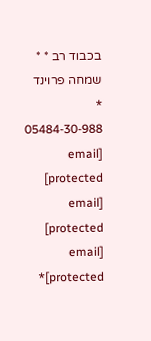בכבוד רב * * שמחה פרוינד * 05484-30-988 [email protected] [email protected] [email protected]*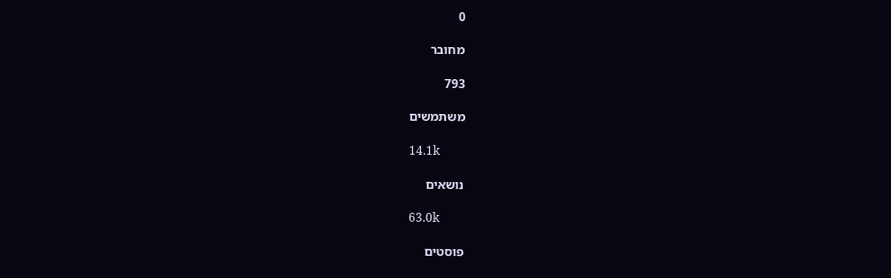0

מחובר

793

משתמשים

14.1k

נושאים

63.0k

פוסטים